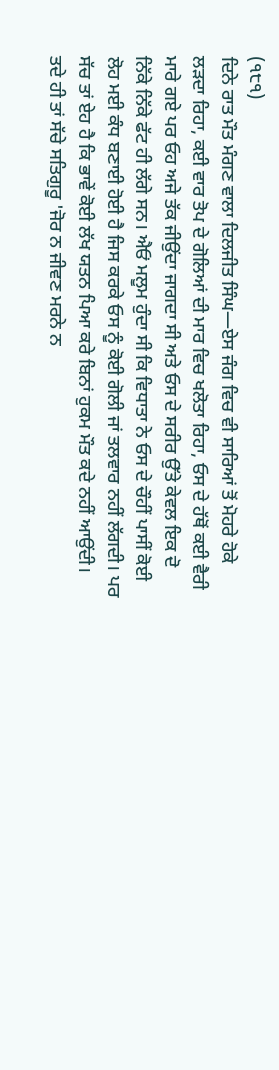(੧੮੧)
ਦਿਨੇ ਰਾਤ ਮੌਤ ਮੰਗਣ ਵਾਲਾ ਦਿਲਜੀਤ ਸਿੰਘ—ਏਸ ਜੰਗ ਵਿਚ ਵੀ ਸਾਰਿਆਂ ਤੋਂ ਮੋਹਰੇ ਹੋਕੇ ਲੜਦਾ ਰਿਹਾ, ਕਈ ਵਾਰ ਤੋਪ ਦੇ ਗੋਲਿਆਂ ਦੀ ਮਾਰ ਵਿਚ ਖਲੋਤਾ ਰਿਹਾ, ਓਸ ਦੇ ਹੱਥੋਂ ਕਈ ਵੈਰੀ ਮਾਰੇ ਗਏ ਪਰ ਓਹ ਅਜੇ ਤੱਕ ਜੀਉਂਦਾ ਜਾਗਦਾ ਸੀ ਅਤੇ ਓਸ ਦੇ ਸਰੀਰ ਉੱਤੇ ਕੇਵਲ ਇਕ ਦੋ ਨਿੱਕੇ ਨਿੱਕੇ ਫੱਟ ਹੀ ਲੱਗੇ ਸਨ। ਐਓਂ ਮਲੂਮ ਹੁੰਦਾ ਸੀ ਕਿ ਵਿਧਾਤਾ ਨੇ ਓਸ ਦੇ ਚੌਹੀਂ ਪਾਸੀਂ ਕੋਈ ਲੋਹ ਮਈ ਕੰਧ ਬਣਾਈ ਹੋਈ ਹੈ ਜਿਸ ਕਰਕੇ ਓਸ ਨੂੰ ਕੋਈ ਗੋਲੀ ਜਾਂ ਤਲਵਾਰ ਨਹੀਂ ਲੱਗਦੀ। ਪਰ ਸੱਚ ਤਾਂ ਏਹ ਹੈ ਕਿ ਭਾਵੇਂ ਕੋਈ ਲੱਖ ਯਤਨ ਪਿਆ ਕਰੇ ਬਿਨਾਂ ਹੁਕਮ ਮੌਤ ਕਦੇ ਨਹੀਂ ਆਉਂਦੀ। ਤਦੇ ਹੀ ਤਾਂ ਸੱਚੇ ਸਤਿਗੁਰੂ 'ਜੋਰ ਨ ਜੀਵਣ ਮਰਨੇ ਨ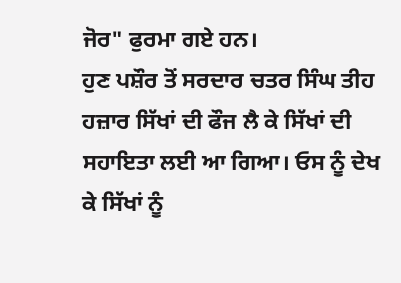ਜੋਰ" ਫੁਰਮਾ ਗਏ ਹਨ।
ਹੁਣ ਪਸ਼ੌਰ ਤੋਂ ਸਰਦਾਰ ਚਤਰ ਸਿੰਘ ਤੀਹ ਹਜ਼ਾਰ ਸਿੱਖਾਂ ਦੀ ਫੌਜ ਲੈ ਕੇ ਸਿੱਖਾਂ ਦੀ ਸਹਾਇਤਾ ਲਈ ਆ ਗਿਆ। ਓਸ ਨੂੰ ਦੇਖ ਕੇ ਸਿੱਖਾਂ ਨੂੰ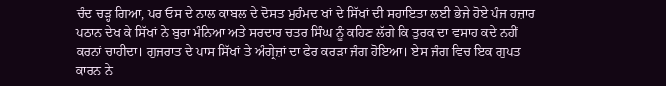ਚੰਦ ਚੜ੍ਹ ਗਿਆ, ਪਰ ਓਸ ਦੇ ਨਾਲ ਕਾਬਲ ਦੇ ਦੋਸਤ ਮੁਹੰਮਦ ਖਾਂ ਦੇ ਸਿੱਖਾਂ ਦੀ ਸਹਾਇਤਾ ਲਈ ਭੇਜੇ ਹੋਏ ਪੰਜ ਹਜ਼ਾਰ ਪਠਾਨ ਦੇਖ ਕੇ ਸਿੱਖਾਂ ਨੇ ਬੁਰਾ ਮੰਨਿਆ ਅਤੇ ਸਰਦਾਰ ਚਤਰ ਸਿੰਘ ਨੂੰ ਕਹਿਣ ਲੱਗੇ ਕਿ ਤੁਰਕ ਦਾ ਵਸਾਹ ਕਦੇ ਨਹੀਂ ਕਰਨਾਂ ਚਾਹੀਦਾ। ਗੁਜਰਾਤ ਦੇ ਪਾਸ ਸਿੱਖਾਂ ਤੇ ਅੰਗ੍ਰੇਜ਼ਾਂ ਦਾ ਫੇਰ ਕਰੜਾ ਜੰਗ ਹੋਇਆ। ਏਸ ਜੰਗ ਵਿਚ ਇਕ ਗੁਪਤ ਕਾਰਨ ਨੇ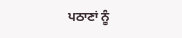ਪਠਾਣਾਂ ਨੂੰ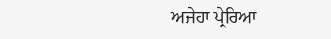ਅਜੇਹਾ ਪ੍ਰੇਰਿਆ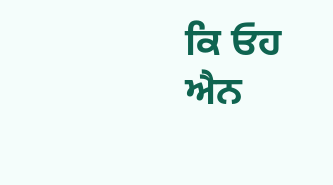ਕਿ ਓਹ ਐਨ